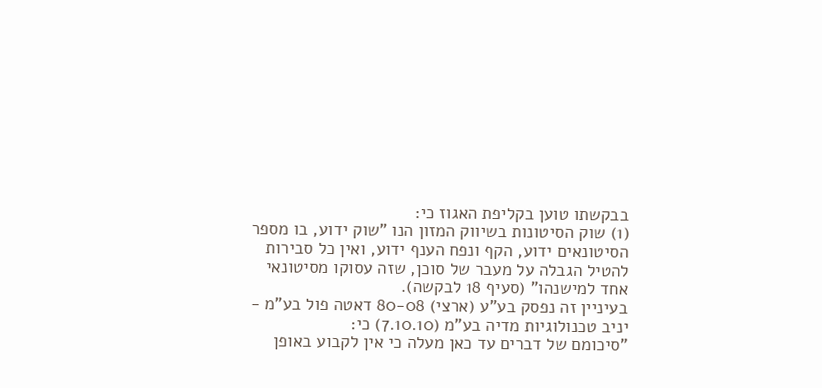בבקשתו טוען בקליפת האגוז כי:
(1) שוק הסיטונות בשיווק המזון הנו "שוק ידוע, בו מספר הסיטונאים ידוע, הקף ונפח הענף ידוע, ואין כל סבירות להטיל הגבלה על מעבר של סוכן, שזה עסוקו מסיטונאי אחד למישנהו" (סעיף 18 לבקשה).
בעיניין זה נפסק בע"ע (ארצי) 80-08 דאטה פול בע"מ - יניב טכנולוגיות מדיה בע"מ (7.10.10) כי:
"סיכומם של דברים עד כאן מעלה כי אין לקבוע באופן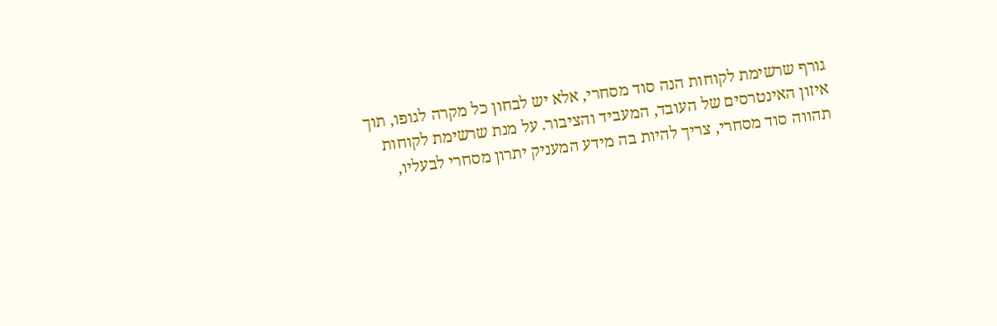גורף שרשימת לקוחות הנה סוד מסחרי, אלא יש לבחון כל מקרה לגופו, תוך איזון האינטרסים של העובד, המעביד והציבור. על מנת שרשימת לקוחות תהווה סוד מסחרי, צריך להיות בה מידע המעניק יתרון מסחרי לבעליו,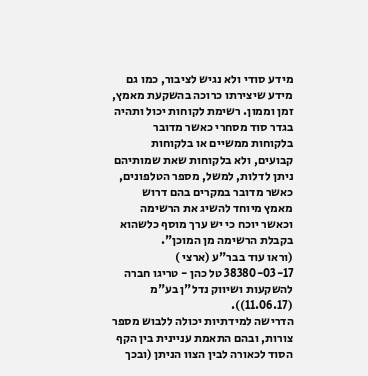מידע סודי ולא נגיש לציבור, כמו גם מידע שיצירתו כרוכה בהשקעת מאמץ, זמן וממון. רשימת לקוחות יכול ותהיה בגדר סוד מסחרי כאשר מדובר בלקוחות ממשיים או בלקוחות קבועים, ולא בלקוחות שאת שמותיהם ניתן לדלות, למשל, מספר הטלפונים, כאשר מדובר במקרים בהם דרוש מאמץ מיוחד להשיג את הרשימה וכאשר יוכח כי יש ערך מוסף כלשהוא בקבלת הרשימה מן המוכן".
(וראו עוד בבר"ע (ארצי ) 38380-03-17 טל כהן - טריגו חברה להשקעות ושיווק נדל"ן בע"מ (11.06.17)).
הדרישה למידתיות יכולה ללבוש מספר צורות, ובהם התאמת עניינית בין הקף הסוד לכאורה לבין הצוו הניתן (ובכך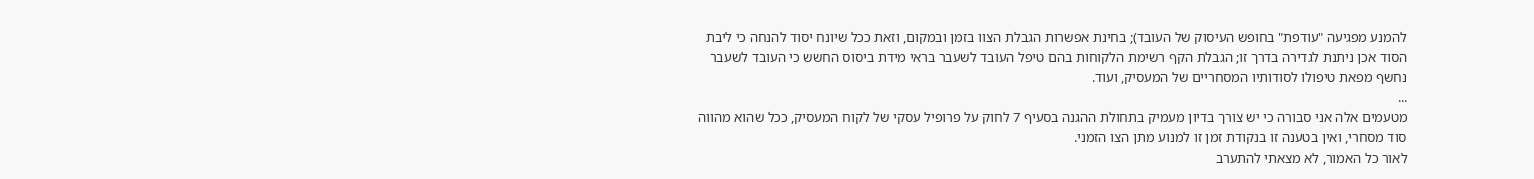להמנע מפגיעה "עודפת" בחופש העיסוק של העובד); בחינת אפשרות הגבלת הצוו בזמן ובמקום, וזאת ככל שיונח יסוד להנחה כי ליבת הסוד אכן ניתנת לגדירה בדרך זו; הגבלת הקף רשימת הלקוחות בהם טיפל העובד לשעבר בראי מידת ביסוס החשש כי העובד לשעבר נחשף מפאת טיפולו לסודותיו המסחריים של המעסיק, ועוד.
...
מטעמים אלה אני סבורה כי יש צורך בדיון מעמיק בתחולת ההגנה בסעיף 7 לחוק על פרופיל עסקי של לקוח המעסיק, ככל שהוא מהווה סוד מסחרי, ואין בטענה זו בנקודת זמן זו למנוע מתן הצו הזמני.
לאור כל האמור, לא מצאתי להתערב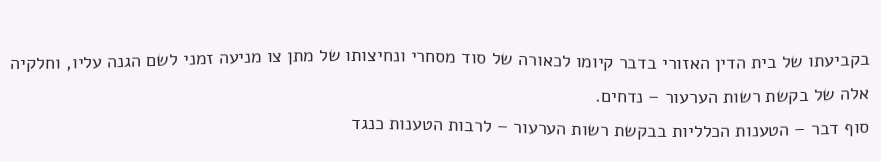בקביעתו של בית הדין האזורי בדבר קיומו לכאורה של סוד מסחרי ונחיצותו של מתן צו מניעה זמני לשם הגנה עליו, וחלקיה אלה של בקשת רשות הערעור – נדחים.
סוף דבר – הטענות הכלליות בבקשת רשות הערעור – לרבות הטענות כנגד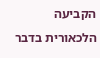הקביעה הלכאורית בדבר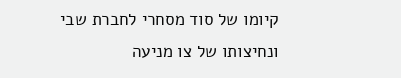קיומו של סוד מסחרי לחברת שבי ונחיצותו של צו מניעה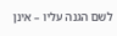לשם הגנה עליו – אינן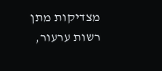מצדיקות מתן רשות ערעור,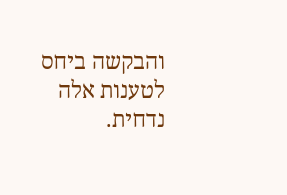והבקשה ביחס לטענות אלה נדחית.